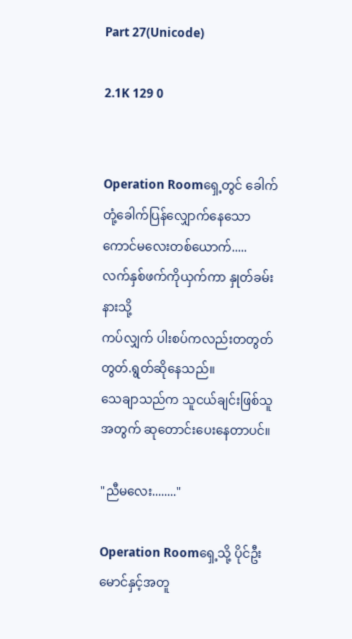Part 27(Unicode)

2.1K 129 0


Operation Roomရှေ့တွင် ခေါက်တုံ့ခေါက်ပြန်လျှောက်နေသော ကောင်မလေးတစ်ယောက်.....
လက်နှစ်ဖက်ကိုယှက်ကာ နှုတ်ခမ်းနားသို့
ကပ်လျှက် ပါးစပ်ကလည်းတတွတ်တွတ်.ရွတ်ဆိုနေသည်။
သေချာသည်က သူငယ်ချင်းဖြစ်သူအတွက် ဆုတောင်းပေးနေတာပင်။

"ညီမလေး........"

Operation Roomရှေ့သို့ ပိုင်ဦးမောင်နှင့်အတူ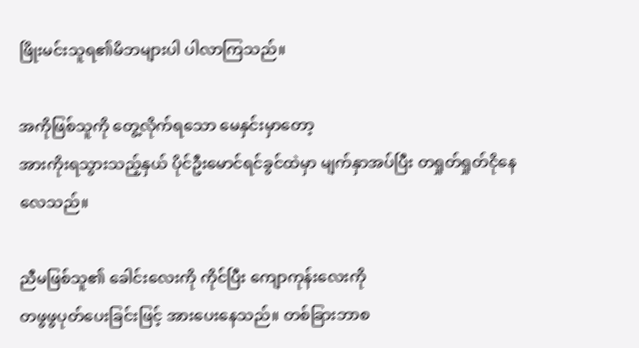ဖြိုးမင်းသူရ၏မိဘများပါ ပါလာကြသည်။

အကိုဖြစ်သူကို တွေ့လိုက်ရသော မေနှင်းမှာတော့
အားကိုးရသွားသည့်နှယ် ပိုင်ဦးမောင်ရင်ခွင်ထဲမှာ မျက်နှာအပ်ပြီး တရှုတ်ရှုတ်ငိုနေလေသည်။

ညီမဖြစ်သူ၏ ခေါင်းလေးကို ကိုင်ပြီး ကျောကုန်းလေးကို
တဖွဖွပုတ်ပေးခြင်းဖြင့် အားပေးနေသည်။ တစ်ခြားဘာစ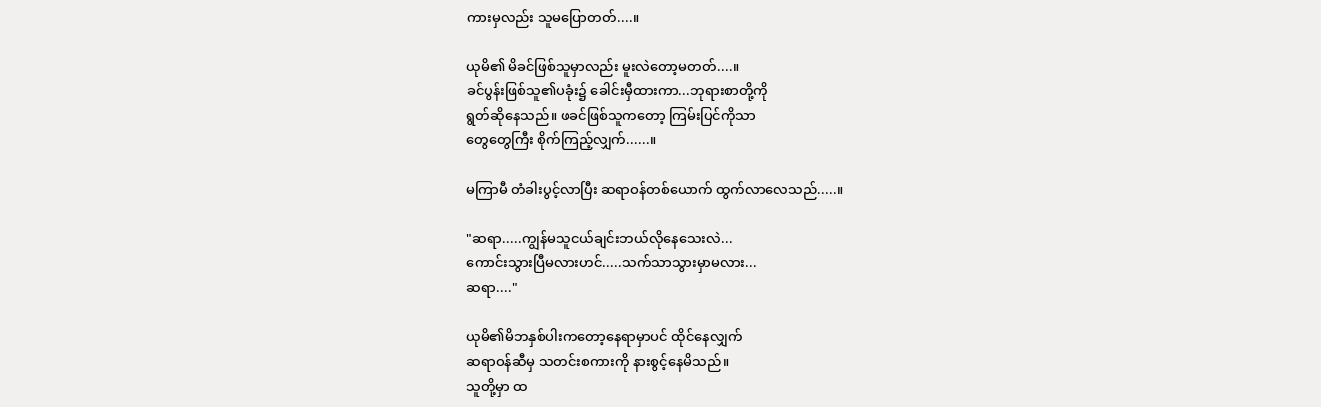ကားမှလည်း သူမပြောတတ်....။

ယုမိ၏ မိခင်ဖြစ်သူမှာလည်း မူးလဲတော့မတတ်....။
ခင်ပွန်းဖြစ်သူ၏ပခုံး၌ ခေါင်းမှီထားကာ...ဘုရားစာတို့ကို
ရွတ်ဆိုနေသည်။ ဖခင်ဖြစ်သူကတော့ ကြမ်းပြင်ကိုသာ
တွေတွေကြီး စိုက်ကြည့်လျှက်......။

မကြာမီ တံခါးပွင့်လာပြီး ဆရာဝန်တစ်ယောက် ထွက်လာလေသည်.....။

"ဆရာ.....ကျွန်မသူငယ်ချင်းဘယ်လိုနေသေးလဲ...
ကောင်းသွားပြီမလားဟင်.....သက်သာသွားမှာမလား...
ဆရာ...."

ယုမိ၏မိဘနှစ်ပါးကတော့နေရာမှာပင် ထိုင်နေလျှက်
ဆရာဝန်ဆီမှ သတင်းစကားကို နားစွင့်နေမိသည်။
သူတို့မှာ ထ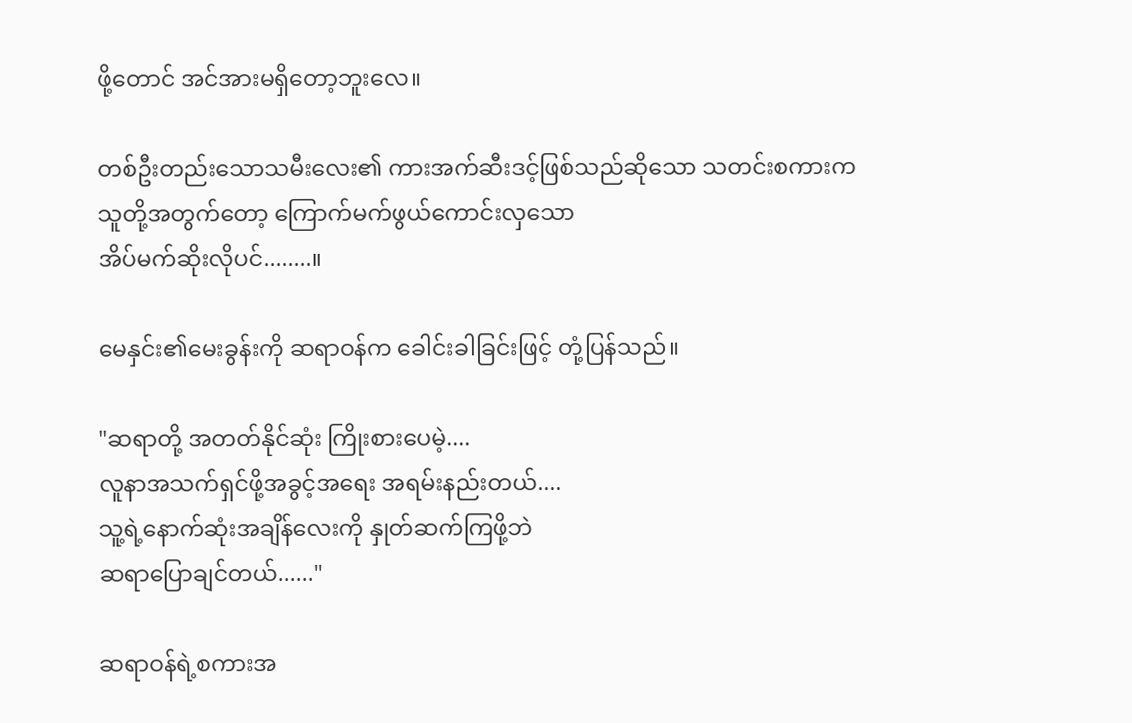ဖို့တောင် အင်အားမရှိတော့ဘူးလေ။

တစ်ဦးတည်းသောသမီးလေး၏ ကားအက်ဆီးဒင့်ဖြစ်သည်ဆိုသော သတင်းစကားက
သူတို့အတွက်တော့ ကြောက်မက်ဖွယ်ကောင်းလှသော
အိပ်မက်ဆိုးလိုပင်........။

မေနှင်း၏မေးခွန်းကို ဆရာဝန်က ခေါင်းခါခြင်းဖြင့် တုံ့ပြန်သည်။

"ဆရာတို့ အတတ်နိုင်ဆုံး ကြိုးစားပေမဲ့....
လူနာအသက်ရှင်ဖို့အခွင့်အရေး အရမ်းနည်းတယ်....
သူ့ရဲ့နောက်ဆုံးအချိန်လေးကို နှုတ်ဆက်ကြဖို့ဘဲ
ဆရာပြောချင်တယ်......"

ဆရာဝန်ရဲ့စကားအ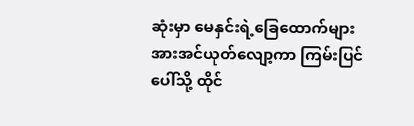ဆုံးမှာ မေနှင်းရဲ့ခြေထောက်များ
အားအင်ယုတ်လျော့ကာ ကြမ်းပြင်ပေါ်သို့ ထိုင်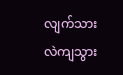လျက်သား
လဲကျသွား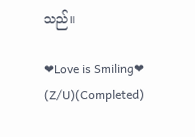သည်။

❤Love is Smiling❤  (Z/U)(Completed)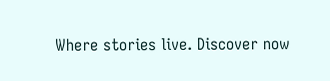Where stories live. Discover now